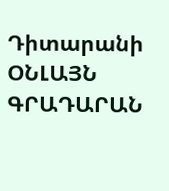Դիտարանի ՕՆԼԱՅՆ ԳՐԱԴԱՐԱՆ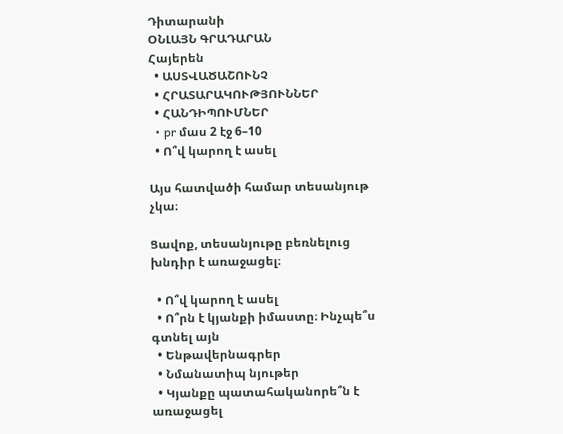Դիտարանի
ՕՆԼԱՅՆ ԳՐԱԴԱՐԱՆ
Հայերեն
  • ԱՍՏՎԱԾԱՇՈՒՆՉ
  • ՀՐԱՏԱՐԱԿՈՒԹՅՈՒՆՆԵՐ
  • ՀԱՆԴԻՊՈՒՄՆԵՐ
  • pr մաս 2 էջ 6–10
  • Ո՞վ կարող է ասել

Այս հատվածի համար տեսանյութ չկա։

Ցավոք, տեսանյութը բեռնելուց խնդիր է առաջացել։

  • Ո՞վ կարող է ասել
  • Ո՞րն է կյանքի իմաստը։ Ինչպե՞ս գտնել այն
  • Ենթավերնագրեր
  • Նմանատիպ նյութեր
  • Կյանքը պատահականորե՞ն է առաջացել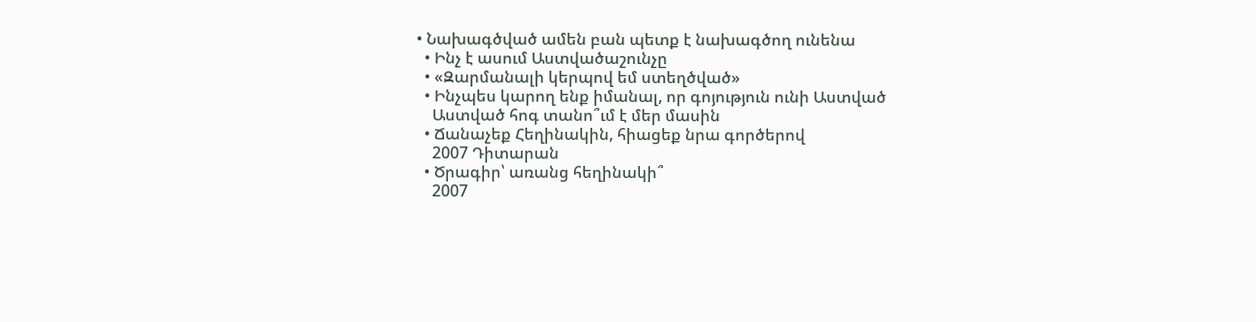• Նախագծված ամեն բան պետք է նախագծող ունենա
  • Ինչ է ասում Աստվածաշունչը
  • «Զարմանալի կերպով եմ ստեղծված»
  • Ինչպես կարող ենք իմանալ, որ գոյություն ունի Աստված
    Աստված հոգ տանո՞ւմ է մեր մասին
  • Ճանաչեք Հեղինակին, հիացեք նրա գործերով
    2007 Դիտարան
  • Ծրագիր՝ առանց հեղինակի՞
    2007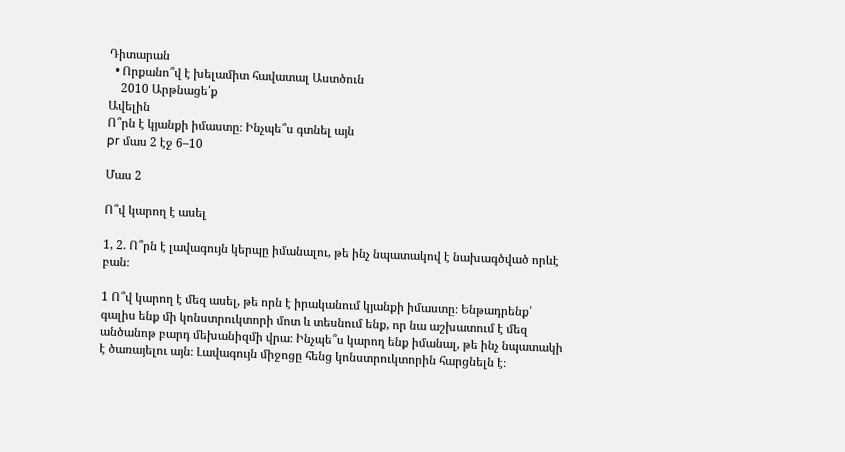Դիտարան
  • Որքանո՞վ է խելամիտ հավատալ Աստծուն
    2010 Արթնացե՛ք
Ավելին
Ո՞րն է կյանքի իմաստը։ Ինչպե՞ս գտնել այն
pr մաս 2 էջ 6–10

Մաս 2

Ո՞վ կարող է ասել

1, 2. Ո՞րն է լավագույն կերպը իմանալու, թե ինչ նպատակով է նախագծված որևէ բան։

1 Ո՞վ կարող է մեզ ասել, թե որն է իրականում կյանքի իմաստը։ Ենթադրենք՝ գալիս ենք մի կոնստրուկտորի մոտ և տեսնում ենք, որ նա աշխատում է մեզ անծանոթ բարդ մեխանիզմի վրա։ Ինչպե՞ս կարող ենք իմանալ, թե ինչ նպատակի է ծառայելու այն։ Լավագույն միջոցը հենց կոնստրուկտորին հարցնելն է։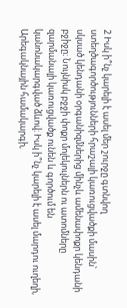2 Իսկ ի՞նչ կարելի է ասել մեր շուրջը գտնվող ստեղծագործությունների հրաշալի կառուցվածքի մասին՝ սկսած կենդանի օրգանիզմներից մինչև ամենափոքր կենդանի բջիջը։ Նույնիսկ բջջի փոքր մոլեկուլներն ու ատոմները զարմանալի կառուցվածք ունեն և գործում են կանոնակարգված ձևով։ Իսկ ի՞նչ կարելի է ասել մարդու ուղեղի, Արեգակնային համակարգի,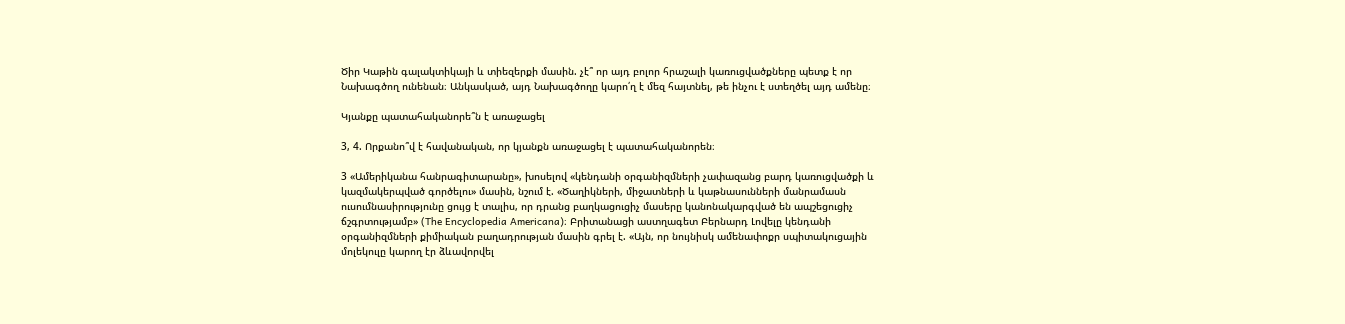Ծիր Կաթին գալակտիկայի և տիեզերքի մասին. չէ՞ որ այդ բոլոր հրաշալի կառուցվածքները պետք է որ Նախագծող ունենան։ Անկասկած, այդ Նախագծողը կարո՛ղ է մեզ հայտնել, թե ինչու է ստեղծել այդ ամենը։

Կյանքը պատահականորե՞ն է առաջացել

3, 4. Որքանո՞վ է հավանական, որ կյանքն առաջացել է պատահականորեն։

3 «Ամերիկանա հանրագիտարանը», խոսելով «կենդանի օրգանիզմների չափազանց բարդ կառուցվածքի և կազմակերպված գործելու» մասին, նշում է. «Ծաղիկների, միջատների և կաթնասունների մանրամասն ուսումնասիրությունը ցույց է տալիս, որ դրանց բաղկացուցիչ մասերը կանոնակարգված են ապշեցուցիչ ճշգրտությամբ» (The Encyclopedia Americana)։ Բրիտանացի աստղագետ Բերնարդ Լովելը կենդանի օրգանիզմների քիմիական բաղադրության մասին գրել է. «Այն, որ նույնիսկ ամենափոքր սպիտակուցային մոլեկուլը կարող էր ձևավորվել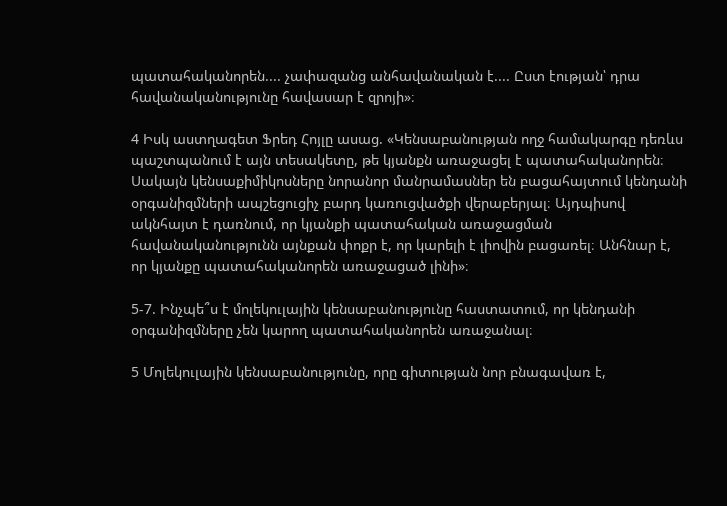պատահականորեն.... չափազանց անհավանական է.... Ըստ էության՝ դրա հավանականությունը հավասար է զրոյի»։

4 Իսկ աստղագետ Ֆրեդ Հոյլը ասաց. «Կենսաբանության ողջ համակարգը դեռևս պաշտպանում է այն տեսակետը, թե կյանքն առաջացել է պատահականորեն։ Սակայն կենսաքիմիկոսները նորանոր մանրամասներ են բացահայտում կենդանի օրգանիզմների ապշեցուցիչ բարդ կառուցվածքի վերաբերյալ։ Այդպիսով ակնհայտ է դառնում, որ կյանքի պատահական առաջացման հավանականությունն այնքան փոքր է, որ կարելի է լիովին բացառել։ Անհնար է, որ կյանքը պատահականորեն առաջացած լինի»։

5-7. Ինչպե՞ս է մոլեկուլային կենսաբանությունը հաստատում, որ կենդանի օրգանիզմները չեն կարող պատահականորեն առաջանալ։

5 Մոլեկուլային կենսաբանությունը, որը գիտության նոր բնագավառ է,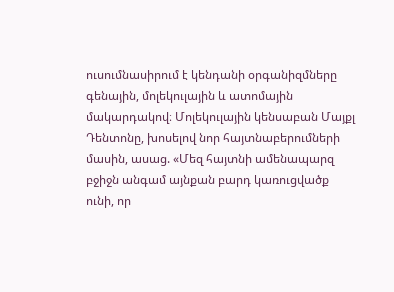ուսումնասիրում է կենդանի օրգանիզմները գենային, մոլեկուլային և ատոմային մակարդակով։ Մոլեկուլային կենսաբան Մայքլ Դենտոնը, խոսելով նոր հայտնաբերումների մասին, ասաց. «Մեզ հայտնի ամենապարզ բջիջն անգամ այնքան բարդ կառուցվածք ունի, որ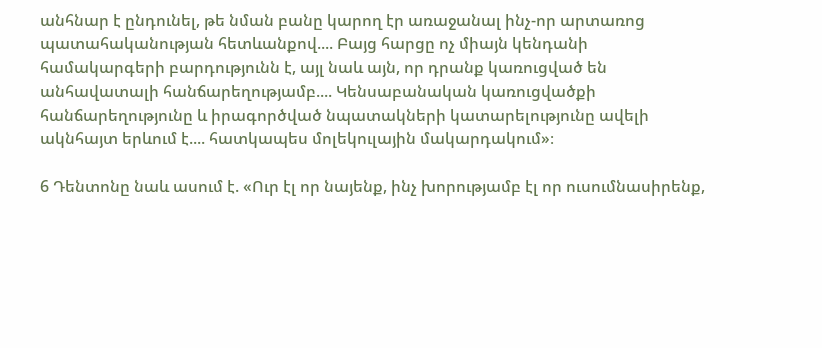անհնար է ընդունել, թե նման բանը կարող էր առաջանալ ինչ-որ արտառոց պատահականության հետևանքով.... Բայց հարցը ոչ միայն կենդանի համակարգերի բարդությունն է, այլ նաև այն, որ դրանք կառուցված են անհավատալի հանճարեղությամբ.... Կենսաբանական կառուցվածքի հանճարեղությունը և իրագործված նպատակների կատարելությունը ավելի ակնհայտ երևում է.... հատկապես մոլեկուլային մակարդակում»։

6 Դենտոնը նաև ասում է. «Ուր էլ որ նայենք, ինչ խորությամբ էլ որ ուսումնասիրենք,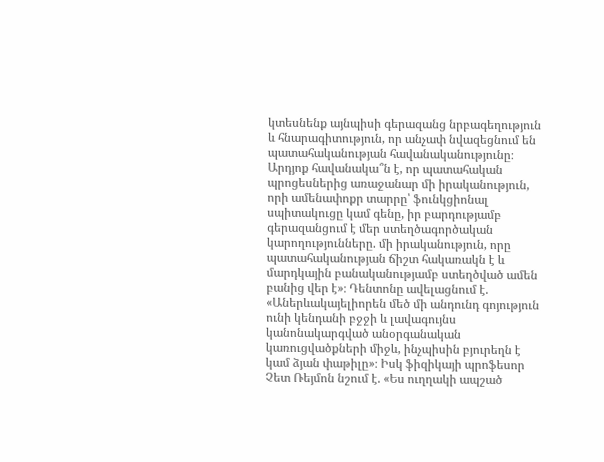կտեսնենք այնպիսի գերազանց նրբագեղություն և հնարագիտություն, որ անչափ նվազեցնում են պատահականության հավանականությունը։ Արդյոք հավանակա՞ն է, որ պատահական պրոցեսներից առաջանար մի իրականություն, որի ամենափոքր տարրը՝ ֆունկցիոնալ սպիտակուցը կամ գենը, իր բարդությամբ գերազանցում է մեր ստեղծագործական կարողությունները. մի իրականություն, որը պատահականության ճիշտ հակառակն է և մարդկային բանականությամբ ստեղծված ամեն բանից վեր է»։ Դենտոնը ավելացնում է. «Աներևակայելիորեն մեծ մի անդունդ գոյություն ունի կենդանի բջջի և լավագույնս կանոնակարգված անօրգանական կառուցվածքների միջև, ինչպիսին բյուրեղն է կամ ձյան փաթիլը»։ Իսկ ֆիզիկայի պրոֆեսոր Չետ Ռեյմոն նշում է. «Ես ուղղակի ապշած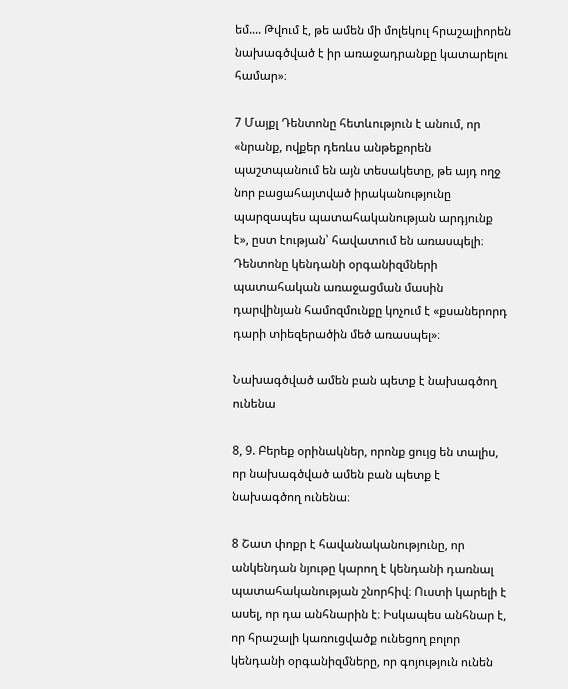եմ.... Թվում է, թե ամեն մի մոլեկուլ հրաշալիորեն նախագծված է իր առաջադրանքը կատարելու համար»։

7 Մայքլ Դենտոնը հետևություն է անում, որ «նրանք, ովքեր դեռևս անթեքորեն պաշտպանում են այն տեսակետը, թե այդ ողջ նոր բացահայտված իրականությունը պարզապես պատահականության արդյունք է», ըստ էության՝ հավատում են առասպելի։ Դենտոնը կենդանի օրգանիզմների պատահական առաջացման մասին դարվինյան համոզմունքը կոչում է «քսաներորդ դարի տիեզերածին մեծ առասպել»։

Նախագծված ամեն բան պետք է նախագծող ունենա

8, 9. Բերեք օրինակներ, որոնք ցույց են տալիս, որ նախագծված ամեն բան պետք է նախագծող ունենա։

8 Շատ փոքր է հավանականությունը, որ անկենդան նյութը կարող է կենդանի դառնալ պատահականության շնորհիվ։ Ուստի կարելի է ասել, որ դա անհնարին է։ Իսկապես անհնար է, որ հրաշալի կառուցվածք ունեցող բոլոր կենդանի օրգանիզմները, որ գոյություն ունեն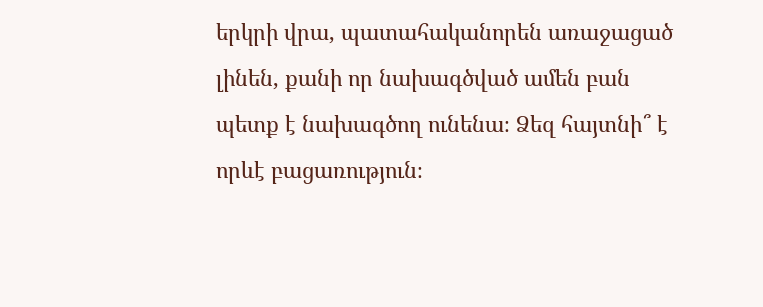երկրի վրա, պատահականորեն առաջացած լինեն, քանի որ նախագծված ամեն բան պետք է նախագծող ունենա։ Ձեզ հայտնի՞ է որևէ բացառություն։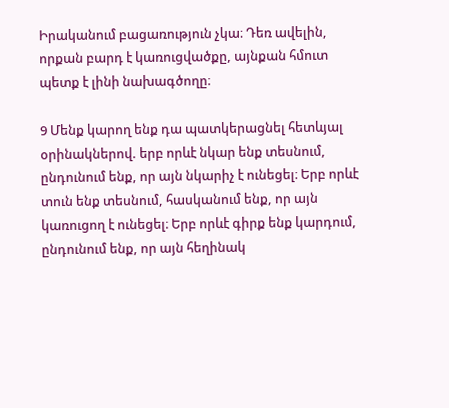Իրականում բացառություն չկա։ Դեռ ավելին, որքան բարդ է կառուցվածքը, այնքան հմուտ պետք է լինի նախագծողը։

9 Մենք կարող ենք դա պատկերացնել հետևյալ օրինակներով. երբ որևէ նկար ենք տեսնում, ընդունում ենք, որ այն նկարիչ է ունեցել։ Երբ որևէ տուն ենք տեսնում, հասկանում ենք, որ այն կառուցող է ունեցել։ Երբ որևէ գիրք ենք կարդում, ընդունում ենք, որ այն հեղինակ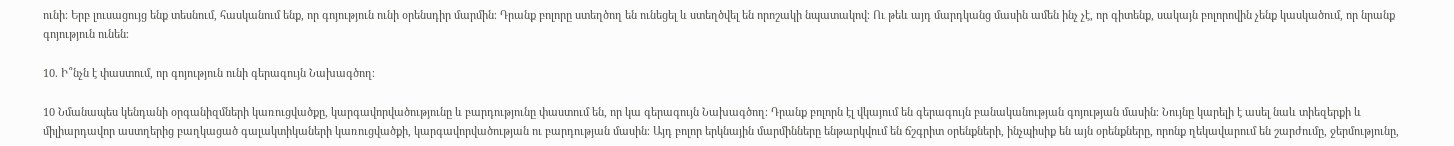ունի։ Երբ լուսացույց ենք տեսնում, հասկանում ենք, որ գոյություն ունի օրենսդիր մարմին։ Դրանք բոլորը ստեղծող են ունեցել և ստեղծվել են որոշակի նպատակով։ Ու թեև այդ մարդկանց մասին ամեն ինչ չէ, որ գիտենք, սակայն բոլորովին չենք կասկածում, որ նրանք գոյություն ունեն։

10. Ի՞նչն է փաստում, որ գոյություն ունի գերագույն Նախագծող։

10 Նմանապես կենդանի օրգանիզմների կառուցվածքը, կարգավորվածությունը և բարդությունը փաստում են, որ կա գերագույն Նախագծող։ Դրանք բոլորն էլ վկայում են գերագույն բանականության գոյության մասին։ Նույնը կարելի է ասել նաև տիեզերքի և միլիարդավոր աստղերից բաղկացած գալակտիկաների կառուցվածքի, կարգավորվածության ու բարդության մասին։ Այդ բոլոր երկնային մարմինները ենթարկվում են ճշգրիտ օրենքների, ինչպիսիք են այն օրենքները, որոնք ղեկավարում են շարժումը, ջերմությունը,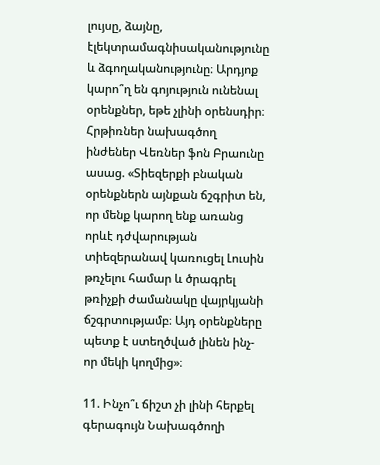լույսը, ձայնը, էլեկտրամագնիսականությունը և ձգողականությունը։ Արդյոք կարո՞ղ են գոյություն ունենալ օրենքներ, եթե չլինի օրենսդիր։ Հրթիռներ նախագծող ինժեներ Վեռներ ֆոն Բրաունը ասաց. «Տիեզերքի բնական օրենքներն այնքան ճշգրիտ են, որ մենք կարող ենք առանց որևէ դժվարության տիեզերանավ կառուցել Լուսին թռչելու համար և ծրագրել թռիչքի ժամանակը վայրկյանի ճշգրտությամբ։ Այդ օրենքները պետք է ստեղծված լինեն ինչ-որ մեկի կողմից»։

11. Ինչո՞ւ ճիշտ չի լինի հերքել գերագույն Նախագծողի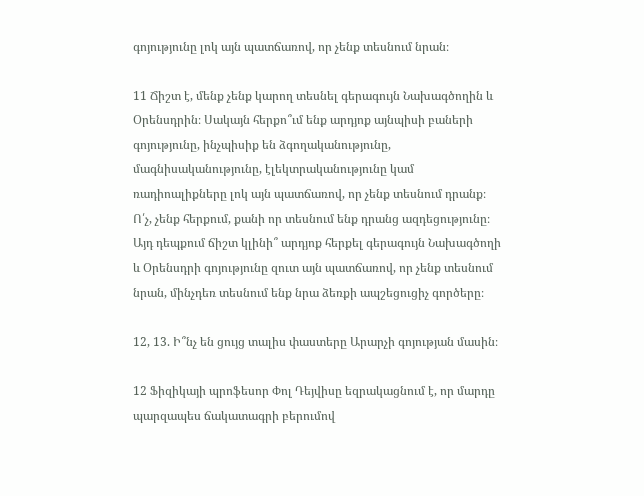գոյությունը լոկ այն պատճառով, որ չենք տեսնում նրան։

11 Ճիշտ է, մենք չենք կարող տեսնել գերագույն Նախագծողին և Օրենսդրին։ Սակայն հերքո՞ւմ ենք արդյոք այնպիսի բաների գոյությունը, ինչպիսիք են ձգողականությունը, մագնիսականությունը, էլեկտրականությունը կամ ռադիոալիքները լոկ այն պատճառով, որ չենք տեսնում դրանք։ Ո՛չ, չենք հերքում, քանի որ տեսնում ենք դրանց ազդեցությունը։ Այդ դեպքում ճիշտ կլինի՞ արդյոք հերքել գերագույն Նախագծողի և Օրենսդրի գոյությունը զուտ այն պատճառով, որ չենք տեսնում նրան, մինչդեռ տեսնում ենք նրա ձեռքի ապշեցուցիչ գործերը։

12, 13. Ի՞նչ են ցույց տալիս փաստերը Արարչի գոյության մասին։

12 Ֆիզիկայի պրոֆեսոր Փոլ Դեյվիսը եզրակացնում է, որ մարդը պարզապես ճակատագրի բերումով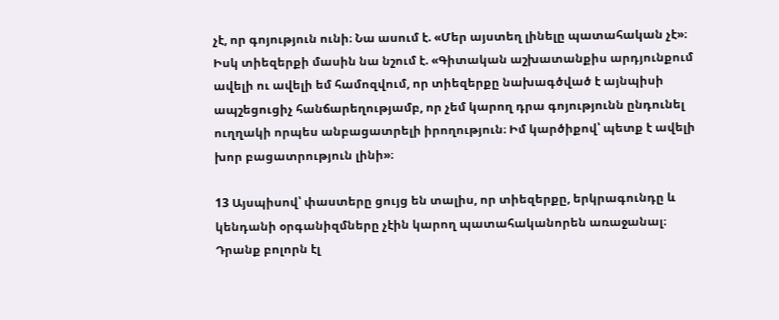չէ, որ գոյություն ունի։ Նա ասում է. «Մեր այստեղ լինելը պատահական չէ»։ Իսկ տիեզերքի մասին նա նշում է. «Գիտական աշխատանքիս արդյունքում ավելի ու ավելի եմ համոզվում, որ տիեզերքը նախագծված է այնպիսի ապշեցուցիչ հանճարեղությամբ, որ չեմ կարող դրա գոյությունն ընդունել ուղղակի որպես անբացատրելի իրողություն։ Իմ կարծիքով՝ պետք է ավելի խոր բացատրություն լինի»։

13 Այսպիսով՝ փաստերը ցույց են տալիս, որ տիեզերքը, երկրագունդը և կենդանի օրգանիզմները չէին կարող պատահականորեն առաջանալ։ Դրանք բոլորն էլ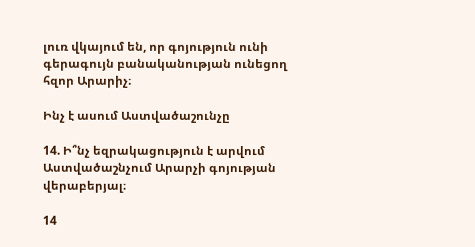լուռ վկայում են, որ գոյություն ունի գերագույն բանականության ունեցող հզոր Արարիչ։

Ինչ է ասում Աստվածաշունչը

14. Ի՞նչ եզրակացություն է արվում Աստվածաշնչում Արարչի գոյության վերաբերյալ։

14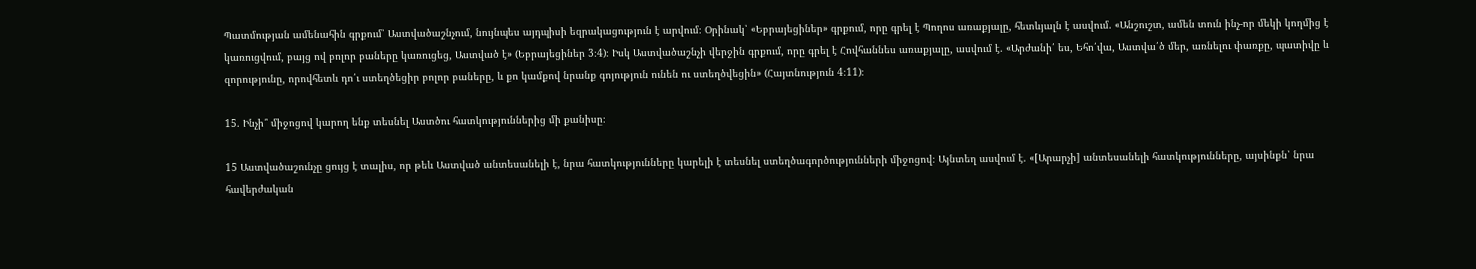Պատմության ամենահին գրքում՝ Աստվածաշնչում, նույնպես այդպիսի եզրակացություն է արվում։ Օրինակ՝ «Եբրայեցիներ» գրքում, որը գրել է Պողոս առաքյալը, հետևյալն է ասվում. «Անշուշտ, ամեն տուն ինչ-որ մեկի կողմից է կառուցվում, բայց ով բոլոր բաները կառուցեց, Աստված է» (Եբրայեցիներ 3։4)։ Իսկ Աստվածաշնչի վերջին գրքում, որը գրել է Հովհաննես առաքյալը, ասվում է. «Արժանի՛ ես, Եհո՛վա, Աստվա՛ծ մեր, առնելու փառքը, պատիվը և զորությունը, որովհետև դո՛ւ ստեղծեցիր բոլոր բաները, և քո կամքով նրանք գոյություն ունեն ու ստեղծվեցին» (Հայտնություն 4։11)։

15. Ինչի՞ միջոցով կարող ենք տեսնել Աստծու հատկություններից մի քանիսը։

15 Աստվածաշունչը ցույց է տալիս, որ թեև Աստված անտեսանելի է, նրա հատկությունները կարելի է տեսնել ստեղծագործությունների միջոցով։ Այնտեղ ասվում է. «[Արարչի] անտեսանելի հատկությունները, այսինքն՝ նրա հավերժական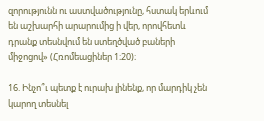զորությունն ու աստվածությունը, հստակ երևում են աշխարհի արարումից ի վեր, որովհետև դրանք տեսնվում են ստեղծված բաների միջոցով» (Հռոմեացիներ 1։20)։

16. Ինչո՞ւ պետք է ուրախ լինենք, որ մարդիկ չեն կարող տեսնել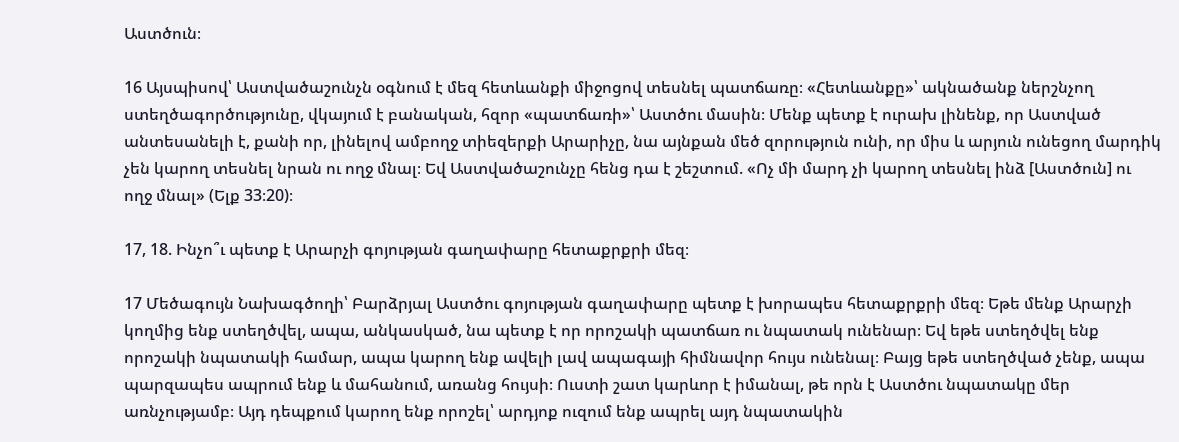Աստծուն։

16 Այսպիսով՝ Աստվածաշունչն օգնում է մեզ հետևանքի միջոցով տեսնել պատճառը։ «Հետևանքը»՝ ակնածանք ներշնչող ստեղծագործությունը, վկայում է բանական, հզոր «պատճառի»՝ Աստծու մասին։ Մենք պետք է ուրախ լինենք, որ Աստված անտեսանելի է, քանի որ, լինելով ամբողջ տիեզերքի Արարիչը, նա այնքան մեծ զորություն ունի, որ միս և արյուն ունեցող մարդիկ չեն կարող տեսնել նրան ու ողջ մնալ։ Եվ Աստվածաշունչը հենց դա է շեշտում. «Ոչ մի մարդ չի կարող տեսնել ինձ [Աստծուն] ու ողջ մնալ» (Ելք 33։20)։

17, 18. Ինչո՞ւ պետք է Արարչի գոյության գաղափարը հետաքրքրի մեզ։

17 Մեծագույն Նախագծողի՝ Բարձրյալ Աստծու գոյության գաղափարը պետք է խորապես հետաքրքրի մեզ։ Եթե մենք Արարչի կողմից ենք ստեղծվել, ապա, անկասկած, նա պետք է որ որոշակի պատճառ ու նպատակ ունենար։ Եվ եթե ստեղծվել ենք որոշակի նպատակի համար, ապա կարող ենք ավելի լավ ապագայի հիմնավոր հույս ունենալ։ Բայց եթե ստեղծված չենք, ապա պարզապես ապրում ենք և մահանում, առանց հույսի։ Ուստի շատ կարևոր է իմանալ, թե որն է Աստծու նպատակը մեր առնչությամբ։ Այդ դեպքում կարող ենք որոշել՝ արդյոք ուզում ենք ապրել այդ նպատակին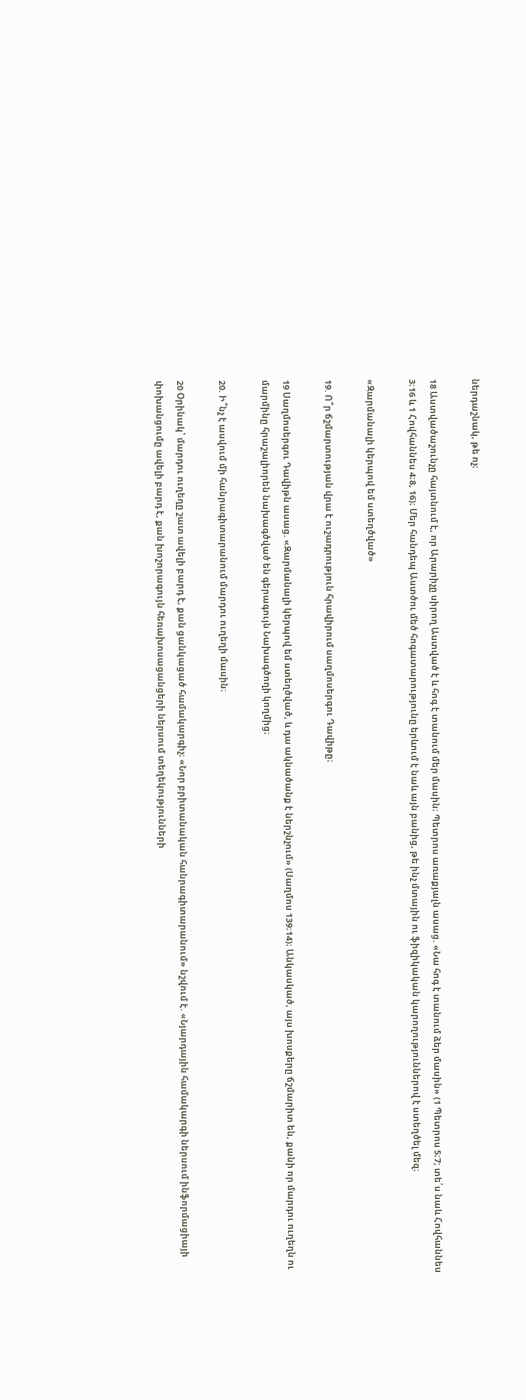ներդաշնակ, թե ոչ։

18 Աստվածաշունչը հայտնում է, որ Արարիչը սիրող Աստված է և հոգ է տանում մեր մասին։ Պետրոս առաքյալն ասաց. «Նա հոգ է տանում ձեր մասին» (1 Պետրոս 5։7; տե՛ս նաև Հովհաննես 3։16 և 1 Հովհաննես 4։8, 16)։ Մեր հանդեպ Աստծու մեծ հոգատարությունը երևում է նաև այն բանից, թե ինչ մտային ու ֆիզիկական կարողություններով է ստեղծել մեզ։

«Զարմանալի կերպով եմ ստեղծված»

19. Ո՞ր ճշմարտության վրա է ուշադրություն հրավիրում սաղմոսերգու Դավիթը։

19 Սաղմոսերգու Դավիթն ասաց. «Զարմանալի կերպով եմ ստեղծված, և դա ակնածանք է ներշնչում» (Սաղմոս 139։14)։ Անկասկած, այս խոսքերը ճշմարիտ են, քանի որ մարդու ուղեղն ու մարմինը հրաշալիորեն նախագծված են գերագույն Նախագծողի կողմից։

20. Ի՞նչ է ասվում մի հանրագիտարանում մարդու ուղեղի մասին։

20 Օրինակ՝ մարդու ուղեղը շատ ավելի բարդ է, քան ցանկացած համակարգիչ։ «Նոր բրիտանական հանրագիտարանում» նշվում է. «Նյարդային համակարգի ներսում ինֆորմացիայի փոխանցումը ավելի բարդ է, քան խոշորագույն հեռախոսացանցերի ներսում տեղեկությունների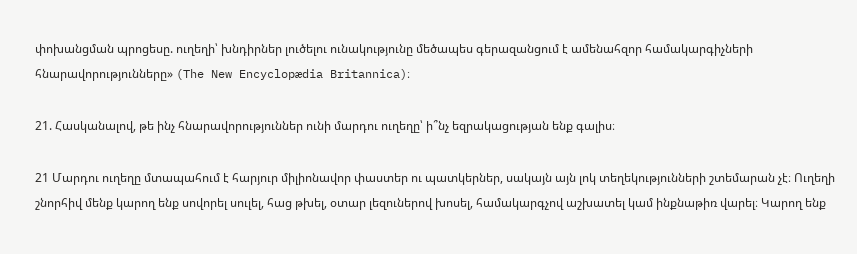փոխանցման պրոցեսը. ուղեղի՝ խնդիրներ լուծելու ունակությունը մեծապես գերազանցում է ամենահզոր համակարգիչների հնարավորությունները» (The New Encyclopædia Britannica)։

21. Հասկանալով, թե ինչ հնարավորություններ ունի մարդու ուղեղը՝ ի՞նչ եզրակացության ենք գալիս։

21 Մարդու ուղեղը մտապահում է հարյուր միլիոնավոր փաստեր ու պատկերներ, սակայն այն լոկ տեղեկությունների շտեմարան չէ։ Ուղեղի շնորհիվ մենք կարող ենք սովորել սուլել, հաց թխել, օտար լեզուներով խոսել, համակարգչով աշխատել կամ ինքնաթիռ վարել։ Կարող ենք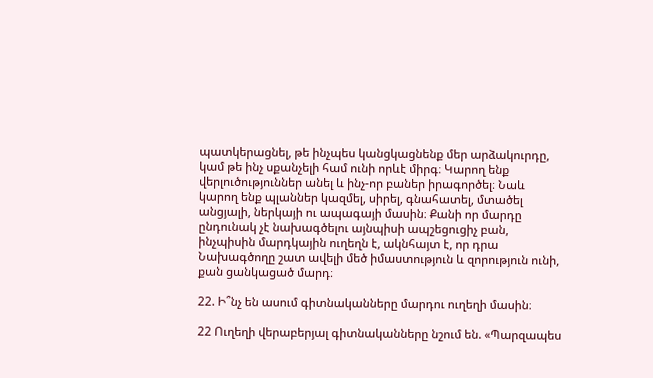պատկերացնել, թե ինչպես կանցկացնենք մեր արձակուրդը, կամ թե ինչ սքանչելի համ ունի որևէ միրգ։ Կարող ենք վերլուծություններ անել և ինչ-որ բաներ իրագործել։ Նաև կարող ենք պլաններ կազմել, սիրել, գնահատել, մտածել անցյալի, ներկայի ու ապագայի մասին։ Քանի որ մարդը ընդունակ չէ նախագծելու այնպիսի ապշեցուցիչ բան, ինչպիսին մարդկային ուղեղն է, ակնհայտ է, որ դրա Նախագծողը շատ ավելի մեծ իմաստություն և զորություն ունի, քան ցանկացած մարդ։

22. Ի՞նչ են ասում գիտնականները մարդու ուղեղի մասին։

22 Ուղեղի վերաբերյալ գիտնականները նշում են. «Պարզապես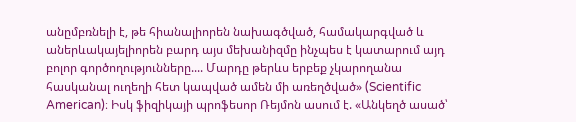անըմբռնելի է, թե հիանալիորեն նախագծված, համակարգված և աներևակայելիորեն բարդ այս մեխանիզմը ինչպես է կատարում այդ բոլոր գործողությունները.... Մարդը թերևս երբեք չկարողանա հասկանալ ուղեղի հետ կապված ամեն մի առեղծված» (Scientific American)։ Իսկ ֆիզիկայի պրոֆեսոր Ռեյմոն ասում է. «Անկեղծ ասած՝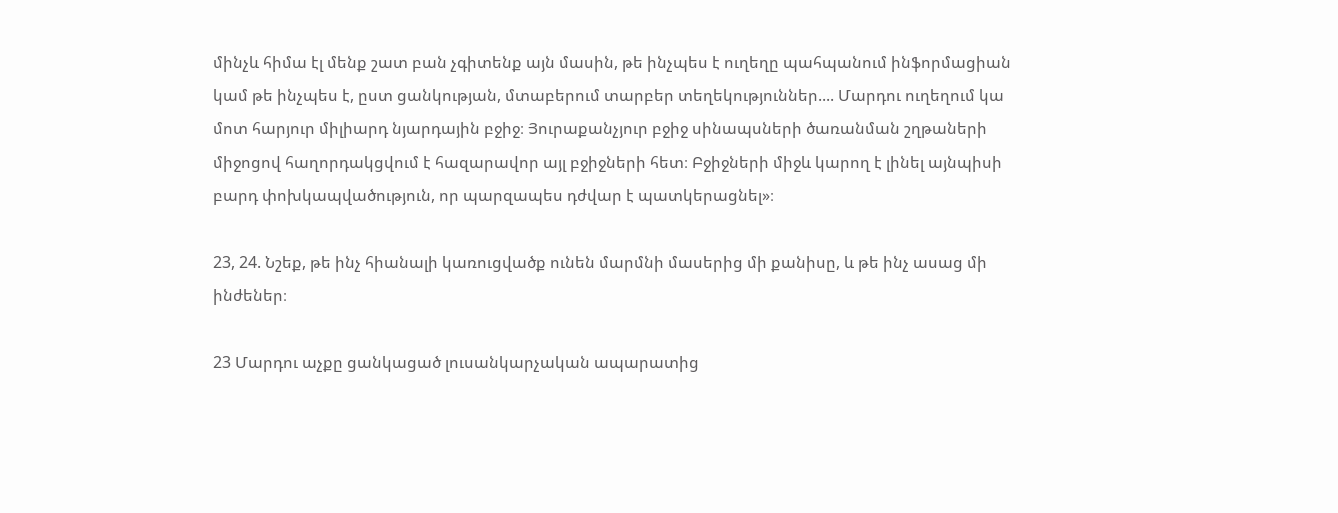մինչև հիմա էլ մենք շատ բան չգիտենք այն մասին, թե ինչպես է ուղեղը պահպանում ինֆորմացիան կամ թե ինչպես է, ըստ ցանկության, մտաբերում տարբեր տեղեկություններ.... Մարդու ուղեղում կա մոտ հարյուր միլիարդ նյարդային բջիջ։ Յուրաքանչյուր բջիջ սինապսների ծառանման շղթաների միջոցով հաղորդակցվում է հազարավոր այլ բջիջների հետ։ Բջիջների միջև կարող է լինել այնպիսի բարդ փոխկապվածություն, որ պարզապես դժվար է պատկերացնել»։

23, 24. Նշեք, թե ինչ հիանալի կառուցվածք ունեն մարմնի մասերից մի քանիսը, և թե ինչ ասաց մի ինժեներ։

23 Մարդու աչքը ցանկացած լուսանկարչական ապարատից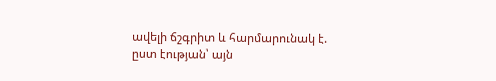ավելի ճշգրիտ և հարմարունակ է. ըստ էության՝ այն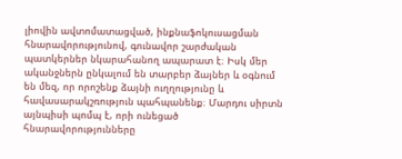լիովին ավտոմատացված, ինքնաֆոկուսացման հնարավորությունով, գունավոր շարժական պատկերներ նկարահանող ապարատ է։ Իսկ մեր ականջներն ընկալում են տարբեր ձայներ և օգնում են մեզ, որ որոշենք ձայնի ուղղությունը և հավասարակշռություն պահպանենք։ Մարդու սիրտն այնպիսի պոմպ է, որի ունեցած հնարավորությունները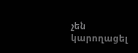չեն կարողացել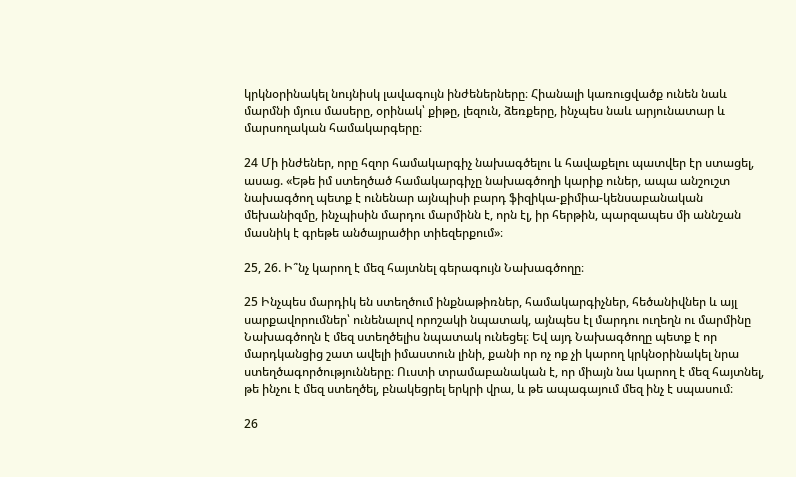կրկնօրինակել նույնիսկ լավագույն ինժեներները։ Հիանալի կառուցվածք ունեն նաև մարմնի մյուս մասերը, օրինակ՝ քիթը, լեզուն, ձեռքերը, ինչպես նաև արյունատար և մարսողական համակարգերը։

24 Մի ինժեներ, որը հզոր համակարգիչ նախագծելու և հավաքելու պատվեր էր ստացել, ասաց. «Եթե իմ ստեղծած համակարգիչը նախագծողի կարիք ուներ, ապա անշուշտ նախագծող պետք է ունենար այնպիսի բարդ ֆիզիկա-քիմիա-կենսաբանական մեխանիզմը, ինչպիսին մարդու մարմինն է, որն էլ, իր հերթին, պարզապես մի աննշան մասնիկ է գրեթե անծայրածիր տիեզերքում»։

25, 26. Ի՞նչ կարող է մեզ հայտնել գերագույն Նախագծողը։

25 Ինչպես մարդիկ են ստեղծում ինքնաթիռներ, համակարգիչներ, հեծանիվներ և այլ սարքավորումներ՝ ունենալով որոշակի նպատակ, այնպես էլ մարդու ուղեղն ու մարմինը Նախագծողն է մեզ ստեղծելիս նպատակ ունեցել։ Եվ այդ Նախագծողը պետք է որ մարդկանցից շատ ավելի իմաստուն լինի, քանի որ ոչ ոք չի կարող կրկնօրինակել նրա ստեղծագործությունները։ Ուստի տրամաբանական է, որ միայն նա կարող է մեզ հայտնել, թե ինչու է մեզ ստեղծել, բնակեցրել երկրի վրա, և թե ապագայում մեզ ինչ է սպասում։

26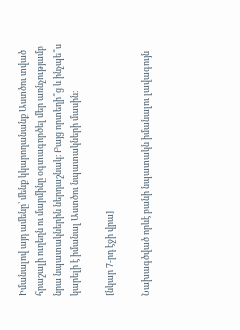Իմանալով այդ ամենը՝ մենք կկարողանանք Աստծու տված հրաշալի ուղեղն ու մարմինը օգտագործել մեր առնչությամբ նրա նպատակներին ներդաշնակ։ Բայց որտեղի՞ց և ինչպե՞ս կարելի է իմանալ Աստծու նպատակների մասին։

[նկար 7-րդ էջի վրա]

Նախագծված որևէ բանի նպատակն իմանալու լավագույն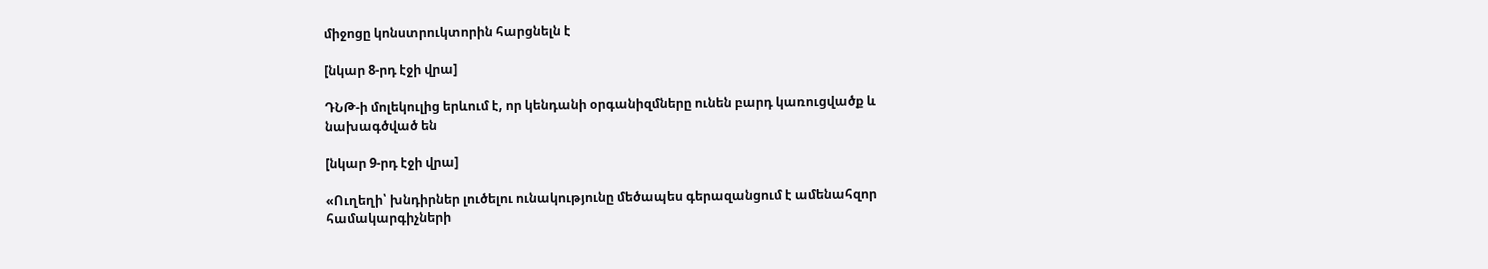միջոցը կոնստրուկտորին հարցնելն է

[նկար 8-րդ էջի վրա]

ԴՆԹ-ի մոլեկուլից երևում է, որ կենդանի օրգանիզմները ունեն բարդ կառուցվածք և նախագծված են

[նկար 9-րդ էջի վրա]

«Ուղեղի՝ խնդիրներ լուծելու ունակությունը մեծապես գերազանցում է ամենահզոր համակարգիչների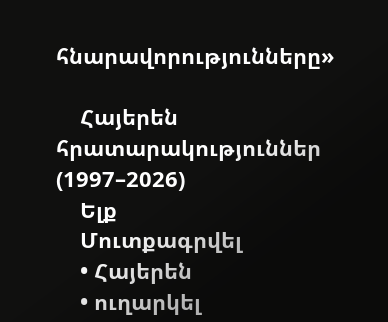հնարավորությունները»

    Հայերեն հրատարակություններ (1997–2026)
    Ելք
    Մուտքագրվել
    • Հայերեն
    • ուղարկել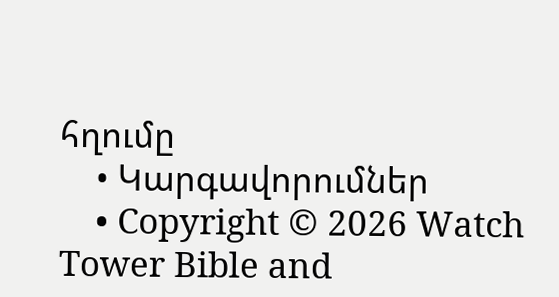հղումը
    • Կարգավորումներ
    • Copyright © 2026 Watch Tower Bible and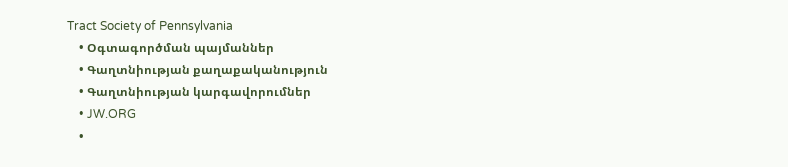Tract Society of Pennsylvania
    • Օգտագործման պայմաններ
    • Գաղտնիության քաղաքականություն
    • Գաղտնիության կարգավորումներ
    • JW.ORG
    •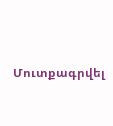Մուտքագրվել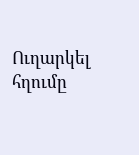Ուղարկել հղումը